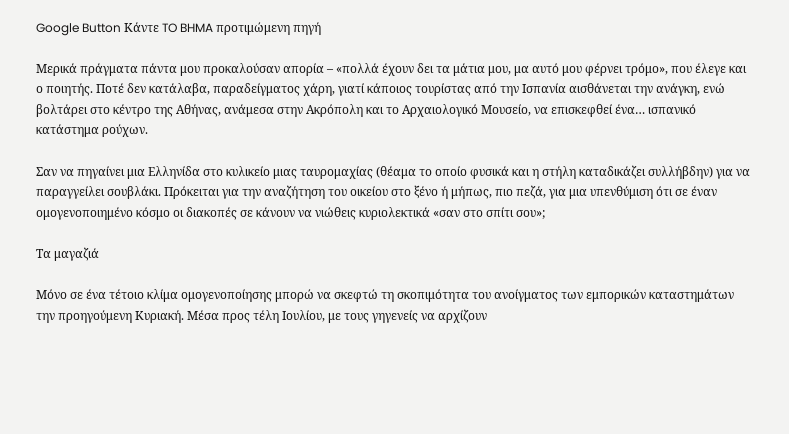Google Button Κάντε TO BHMA προτιμώμενη πηγή

Μερικά πράγματα πάντα μου προκαλούσαν απορία – «πολλά έχουν δει τα μάτια μου, μα αυτό μου φέρνει τρόμο», που έλεγε και ο ποιητής. Ποτέ δεν κατάλαβα, παραδείγματος χάρη, γιατί κάποιος τουρίστας από την Ισπανία αισθάνεται την ανάγκη, ενώ βολτάρει στο κέντρο της Αθήνας, ανάμεσα στην Ακρόπολη και το Αρχαιολογικό Μουσείο, να επισκεφθεί ένα… ισπανικό κατάστημα ρούχων.

Σαν να πηγαίνει μια Ελληνίδα στο κυλικείο μιας ταυρομαχίας (θέαμα το οποίο φυσικά και η στήλη καταδικάζει συλλήβδην) για να παραγγείλει σουβλάκι. Πρόκειται για την αναζήτηση του οικείου στο ξένο ή μήπως, πιο πεζά, για μια υπενθύμιση ότι σε έναν ομογενοποιημένο κόσμο οι διακοπές σε κάνουν να νιώθεις κυριολεκτικά «σαν στο σπίτι σου»;

Τα μαγαζιά

Μόνο σε ένα τέτοιο κλίμα ομογενοποίησης μπορώ να σκεφτώ τη σκοπιμότητα του ανοίγματος των εμπορικών καταστημάτων την προηγούμενη Κυριακή. Μέσα προς τέλη Ιουλίου, με τους γηγενείς να αρχίζουν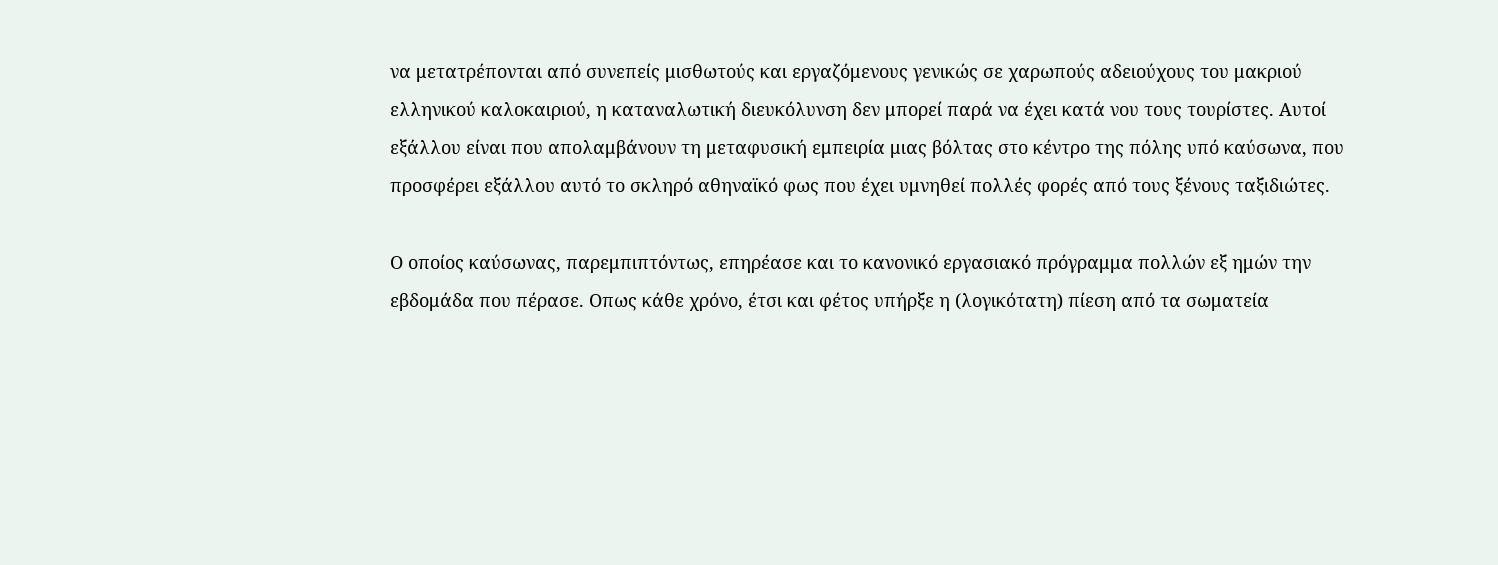να μετατρέπονται από συνεπείς μισθωτούς και εργαζόμενους γενικώς σε χαρωπούς αδειούχους του μακριού ελληνικού καλοκαιριού, η καταναλωτική διευκόλυνση δεν μπορεί παρά να έχει κατά νου τους τουρίστες. Αυτοί εξάλλου είναι που απολαμβάνουν τη μεταφυσική εμπειρία μιας βόλτας στο κέντρο της πόλης υπό καύσωνα, που προσφέρει εξάλλου αυτό το σκληρό αθηναϊκό φως που έχει υμνηθεί πολλές φορές από τους ξένους ταξιδιώτες.

Ο οποίος καύσωνας, παρεμπιπτόντως, επηρέασε και το κανονικό εργασιακό πρόγραμμα πολλών εξ ημών την εβδομάδα που πέρασε. Οπως κάθε χρόνο, έτσι και φέτος υπήρξε η (λογικότατη) πίεση από τα σωματεία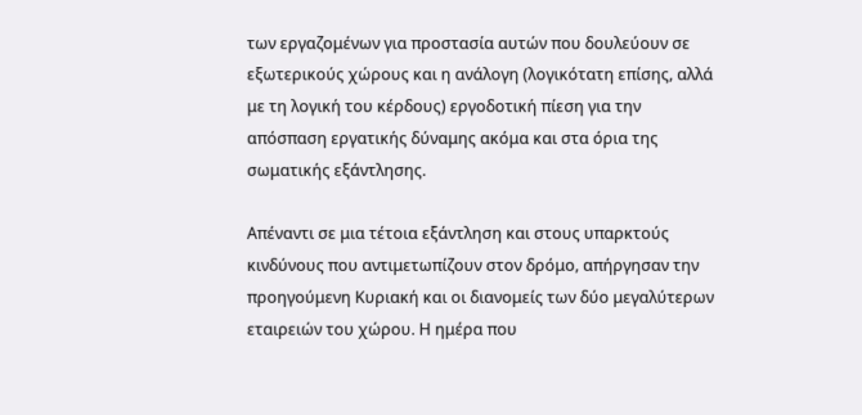των εργαζομένων για προστασία αυτών που δουλεύουν σε εξωτερικούς χώρους και η ανάλογη (λογικότατη επίσης, αλλά με τη λογική του κέρδους) εργοδοτική πίεση για την απόσπαση εργατικής δύναμης ακόμα και στα όρια της σωματικής εξάντλησης.

Απέναντι σε μια τέτοια εξάντληση και στους υπαρκτούς κινδύνους που αντιμετωπίζουν στον δρόμο, απήργησαν την προηγούμενη Κυριακή και οι διανομείς των δύο μεγαλύτερων εταιρειών του χώρου. Η ημέρα που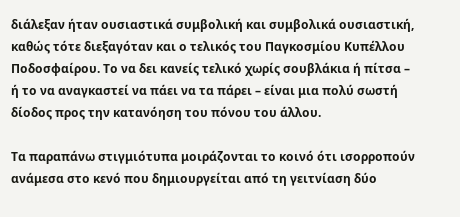διάλεξαν ήταν ουσιαστικά συμβολική και συμβολικά ουσιαστική, καθώς τότε διεξαγόταν και ο τελικός του Παγκοσμίου Κυπέλλου Ποδοσφαίρου. Το να δει κανείς τελικό χωρίς σουβλάκια ή πίτσα – ή το να αναγκαστεί να πάει να τα πάρει – είναι μια πολύ σωστή δίοδος προς την κατανόηση του πόνου του άλλου.

Τα παραπάνω στιγμιότυπα μοιράζονται το κοινό ότι ισορροπούν ανάμεσα στο κενό που δημιουργείται από τη γειτνίαση δύο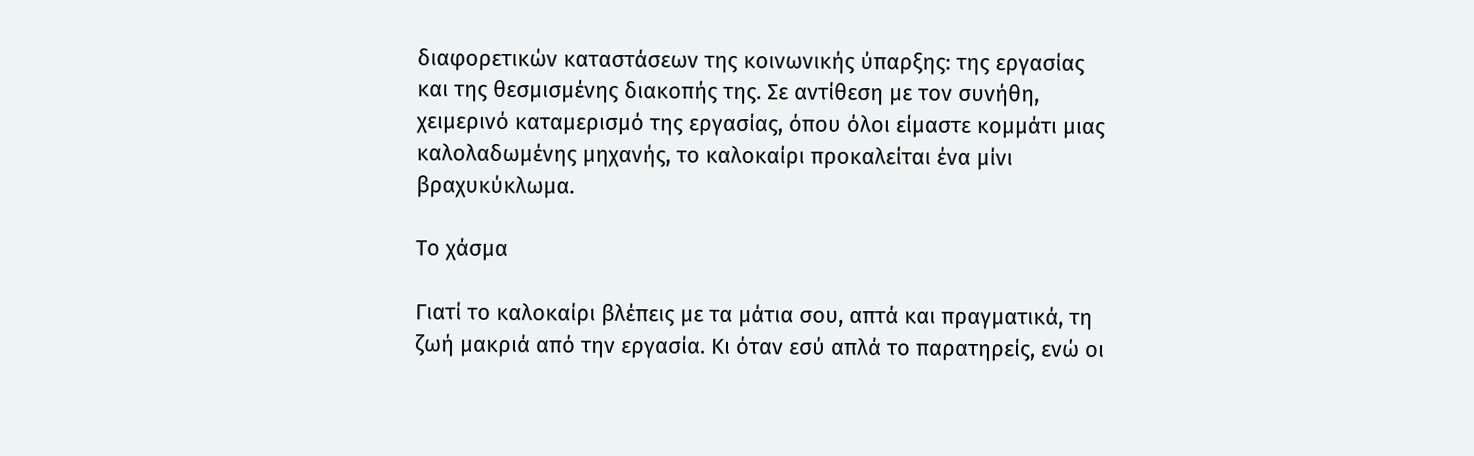διαφορετικών καταστάσεων της κοινωνικής ύπαρξης: της εργασίας και της θεσμισμένης διακοπής της. Σε αντίθεση με τον συνήθη, χειμερινό καταμερισμό της εργασίας, όπου όλοι είμαστε κομμάτι μιας καλολαδωμένης μηχανής, το καλοκαίρι προκαλείται ένα μίνι βραχυκύκλωμα.

Το χάσμα

Γιατί το καλοκαίρι βλέπεις με τα μάτια σου, απτά και πραγματικά, τη ζωή μακριά από την εργασία. Κι όταν εσύ απλά το παρατηρείς, ενώ οι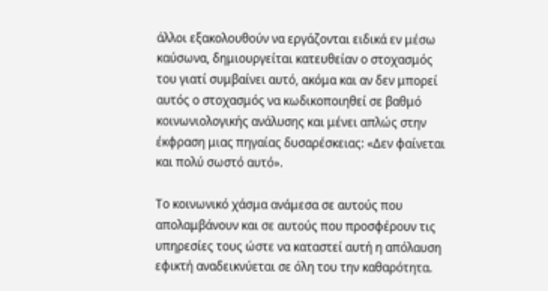άλλοι εξακολουθούν να εργάζονται ειδικά εν μέσω καύσωνα, δημιουργείται κατευθείαν ο στοχασμός του γιατί συμβαίνει αυτό, ακόμα και αν δεν μπορεί αυτός ο στοχασμός να κωδικοποιηθεί σε βαθμό κοινωνιολογικής ανάλυσης και μένει απλώς στην έκφραση μιας πηγαίας δυσαρέσκειας: «Δεν φαίνεται και πολύ σωστό αυτό».

Το κοινωνικό χάσμα ανάμεσα σε αυτούς που απολαμβάνουν και σε αυτούς που προσφέρουν τις υπηρεσίες τους ώστε να καταστεί αυτή η απόλαυση εφικτή αναδεικνύεται σε όλη του την καθαρότητα.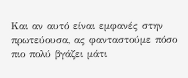Και αν αυτό είναι εμφανές στην πρωτεύουσα, ας φανταστούμε πόσο πιο πολύ βγάζει μάτι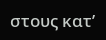στους κατ’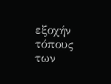εξοχήν τόπους των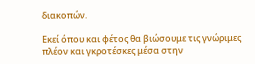διακοπών.

Εκεί όπου και φέτος θα βιώσουμε τις γνώριμες πλέον και γκροτέσκες μέσα στην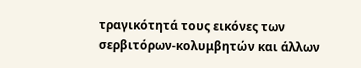τραγικότητά τους εικόνες των σερβιτόρων-κολυμβητών και άλλων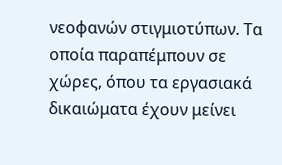νεοφανών στιγμιοτύπων. Τα οποία παραπέμπουν σε χώρες, όπου τα εργασιακά δικαιώματα έχουν μείνει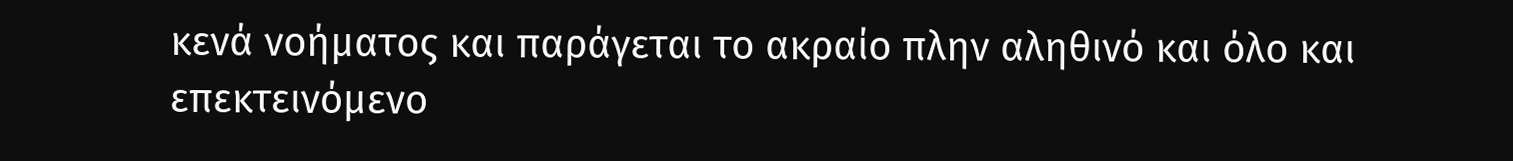κενά νοήματος και παράγεται το ακραίο πλην αληθινό και όλο και επεκτεινόμενο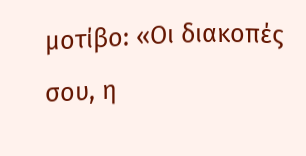μοτίβο: «Οι διακοπές σου, η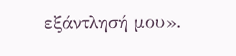εξάντλησή μου».